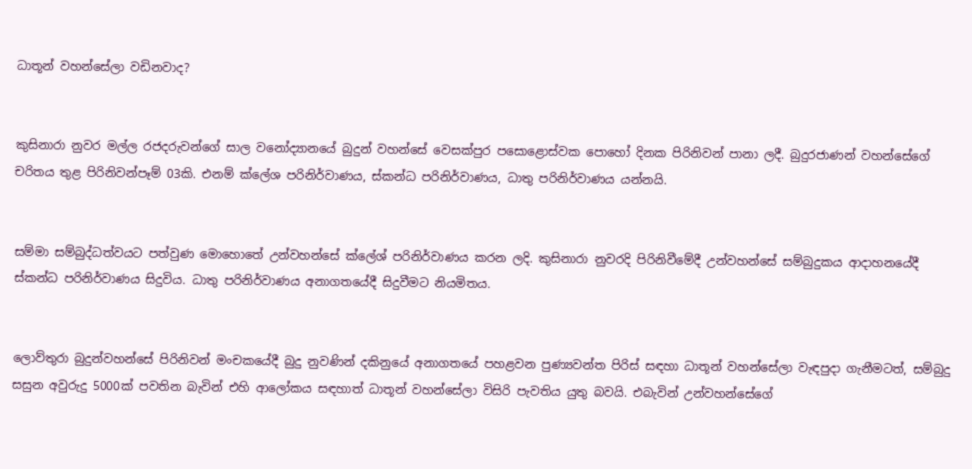ධාතූන් වහන්සේලා වඩිනවාද?


කුසිනාරා නුවර මල්ල රජදරුවන්ගේ සාල වනෝද්‍යානයේ බුදුන් වහන්සේ වෙසක්පුර පසොළොස්වක පොහෝ දිනක පිරිනිවන් පානා ලදී. බුදුරජාණන් වහන්සේගේ චරිතය තුළ පිරිනිවන්පෑම් 03කි. එනම් ක්ලේශ පරිනිර්වාණය, ස්කන්ධ පරිනිර්වාණය, ධාතු පරිනිර්වාණය යන්නයි.


සම්මා සම්බුද්ධත්වයට පත්වුණ මොහොතේ උන්වහන්සේ ක්ලේශ් පරිනිර්වාණය කරන ලදි. කුසිනාරා නුවරදි පිරිනිවීමේදී උන්වහන්සේ සම්බුදුකය ආදාහනයේදී ස්කන්ධ පරිනිර්වාණය සිදුවිය. ධාතු පරිනිර්වාණය අනාගතයේදී සිදුවීමට නියමිතය.


ලොව්තුරා බුදුන්වහන්සේ පිරිනිවන් මංචකයේදී බුදු නුවණින් දකිනුයේ අනාගතයේ පහළවන පුණ්‍යවන්ත පිරිස් සඳහා ධාතූන් වහන්සේලා වැඳපුදා ගැනීමටත්, සම්බුදු සසුන අවුරුදු 5000ක් පවතින බැවින් එහි ආලෝකය සඳහාත් ධාතූන් වහන්සේලා විසිරි පැවතිය යුතු බවයි. එබැවින් උන්වහන්සේගේ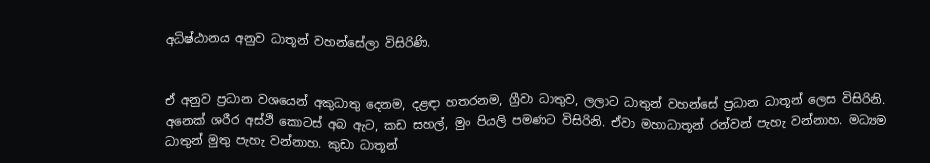අධිෂ්ඨානය අනුව ධාතූන් වහන්සේලා විසිරිණි.


ඒ අනුව ප්‍රධාන වශයෙන් අකුධාතු දෙනම, දළඳා හතරනම, ග්‍රීවා ධාතුව, ලලාට ධාතුන් වහන්සේ ප්‍රධාන ධාතූන් ලෙස විසිරිනි. අනෙක් ශරීර අස්ථි කොටස් අබ ඇට, කඩ සහල්, මුං පියලි පමණට විසිරිනි. ඒවා මහාධාතූන් රන්වන් පැහැ වන්නාහ. මධ්‍යම ධාතුන් මුතු පැහැ වන්නාහ. කුඩා ධාතූන්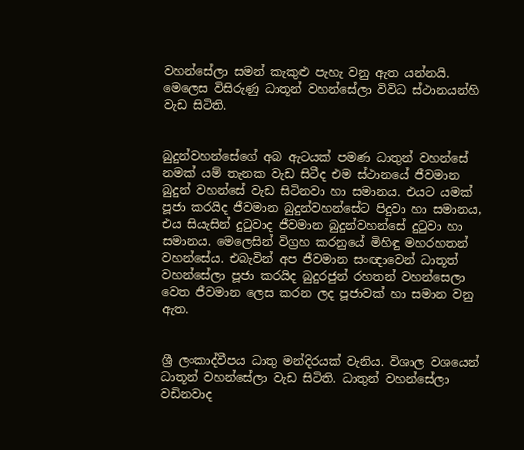වහන්සේලා සමන් කැකුළු පැහැ වනු ඇත යන්නයි. මෙලෙස විසිරුණු ධාතූන් වහන්සේලා විවිධ ස්ථානයන්හි වැඩ සිටිති.


බුදුන්වහන්සේගේ අබ ඇටයක් පමණ ධාතුන් වහන්සේ නමක් යම් තැනක වැඩ සිටීද එම ස්ථානයේ ජීවමාන බුදුන් වහන්සේ වැඩ සිටිනවා හා සමානය. එයට යමක් පූජා කරයිද ජීවමාන බුදුන්වහන්සේට පිදුවා හා සමානය, එය සියැසින් දුටුවාද ජීවමාන බුදුන්වහන්සේ දුටුවා හා සමානය. මෙලෙසින් විග්‍රහ කරනුයේ මිහිඳු මහරහතන් වහන්සේය. එබැවින් අප ජීවමාන සංඥාවෙන් ධාතූත් වහන්සේලා පූජා කරයිද බුදුරජුන් රහතන් වහන්සෙලා වෙත ජීවමාන ලෙස කරන ලද පූජාවක් හා සමාන වනු ඇත.


ශ්‍රී ලංකාද්වීපය ධාතු මන්දිරයක් වැනිය. විශාල වශයෙන් ධාතූන් වහන්සේලා වැඩ සිටිති. ධාතුන් වහන්සේලා වඩිනවාද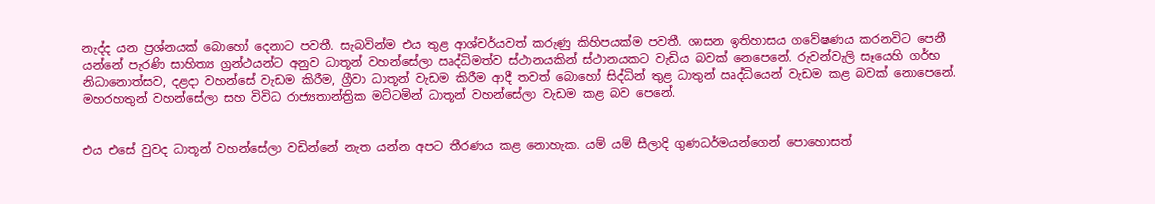නැද්ද යන ප්‍රශ්නයක් බොහෝ දෙනාට පවතී. සැබවින්ම එය තුළ ආශ්චර්යවත් කරුණු කිහිපයක්ම පවතී. ශාසන ඉතිහාසය ගවේෂණය කරනවිට පෙනී යන්නේ පැරණි සාහිත්‍ය ග්‍රන්ථයන්ට අනුව ධාතූන් වහන්සේලා ඍද්ධිමත්ව ස්ථානයකින් ස්ථානයකට වැඩිය බවක් නෙපෙනේ. රුවන්වැලි සෑයෙහි ගර්භ නිධානොත්සව, දළදා වහන්සේ වැඩම කිරීම, ග්‍රීවා ධාතූන් වැඩම කිරීම ආදී තවත් බොහෝ සිද්ධින් තුළ ධාතුන් ඍද්ධියෙන් වැඩම කළ බවක් නොපෙනේ. මහරහතුන් වහන්සේලා සහ විවිධ රාජ්‍යතාන්ත්‍රික මට්ටමින් ධාතූන් වහන්සේලා වැඩම කළ බව පෙනේ.


එය එසේ වුවද ධාතූන් වහන්සේලා වඩින්නේ නැත යන්න අපට තීරණය කළ නොහැක. යම් යම් සීලාදි ගුණධර්මයන්ගෙන් පොහොසත්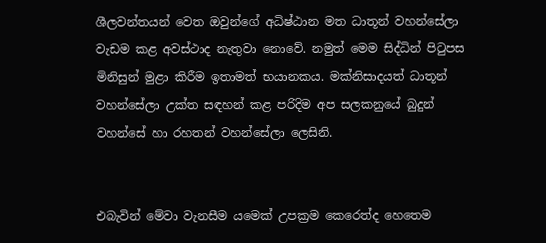ශීලවන්තයන් වෙත ඔවුන්ගේ අධිෂ්ඨාන මත ධාතූන් වහන්සේලා වැඩම කළ අවස්ථාද නැතුවා නොවේ. නමුත් මෙම සිද්ධින් පිටුපස මිනිසුන් මුළා කිරීම ඉතාමත් භයානකය. මක්නිසාදයත් ධාතූන් වහන්සේලා උක්ත සඳහන් කළ පරිදිම අප සලකනුයේ බුදුන් වහන්සේ හා රහතන් වහන්සේලා ලෙසිනි.


එබැවින් මේවා වැනසීම යමෙක් උපක්‍රම කෙරෙත්ද හෙතෙම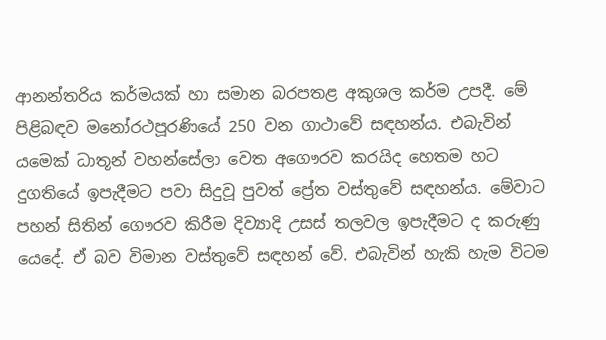ආනන්තරිය කර්මයක් හා සමාන බරපතළ අකුශල කර්ම උපදී. මේ පිළිබඳව මනෝරථපූරණියේ 250 වන ගාථාවේ සඳහන්ය. එබැවින් යමෙක් ධාතූන් වහන්සේලා වෙත අගෞරව කරයිද හෙතම හට දුගතියේ ඉපැදීමට පවා සිදුවූ පුවත් ප්‍රේත වස්තුවේ සඳහන්ය. මේවාට පහන් සිතින් ගෞරව කිරීම දිව්‍යාදි උසස් තලවල ඉපැදීමට ද කරුණු යෙදේ. ඒ බව විමාන වස්තුවේ සඳහන් වේ. එබැවින් හැකි හැම විටම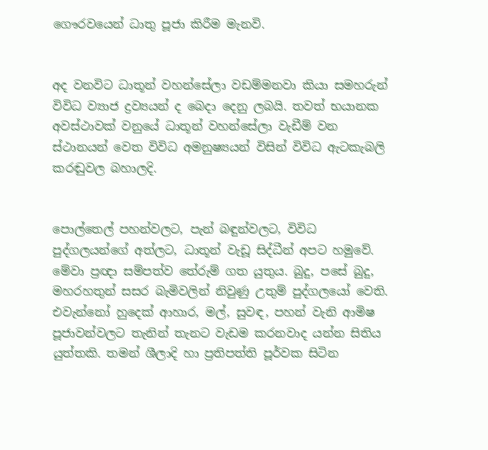ගෞරවයෙන් ධාතු පූජා කිරීම මැනවි.


අද වනවිට ධාතූන් වහන්සේලා වඩම්මනවා කියා සමහරුන් විවිධ ව්‍යාජ ද්‍රව්‍යයන් ද බෙදා දෙනු ලබයි. තවත් භයානක අවස්ථාවක් වනුයේ ධාතූන් වහන්සේලා වැඩීම් වන ස්ථානයන් වෙත විවිධ අමනුෂ්‍යයන් විසින් විවිධ ඇටකැබලි කරඬුවල බහාලදි.


පොල්තෙල් පහන්වලට, පැන් බඳුන්වලට, විවිධ පුද්ගලයන්ගේ අත්ලට, ධාතූන් වැඩූ සිද්ධීන් අපට හමුවේ. මේවා ප්‍රඥා සම්පත්ව තේරුම් ගත යුතුය. බුදු, පසේ බුදු, මහරහතුන් සසර බැමිවලින් නිවුණු උතුම් පුද්ගලයෝ වෙති. එවැන්නෝ හුදෙක් ආහාර, මල්, සුවඳ, පහන් වැනි ආමිෂ පූජාවන්වලට තැනින් තැනට වැඩම කරනවාද යන්න සිතිය යුත්තකි. තමන් ශීලාදි හා ප්‍රතිපත්ති පූර්වක සිටින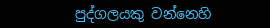පුද්ගලයකු වන්නෙහි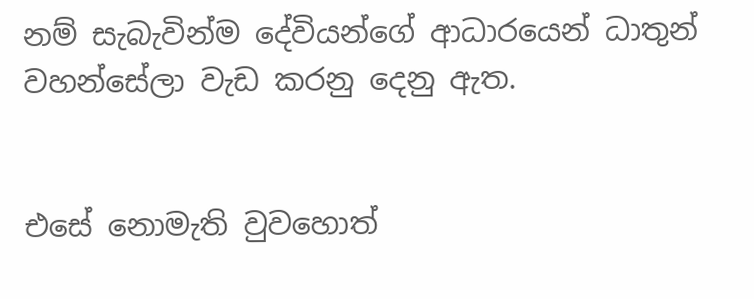නම් සැබැවින්ම දේවියන්ගේ ආධාරයෙන් ධාතුන් වහන්සේලා වැඩ කරනු දෙනු ඇත.


එසේ නොමැති වුවහොත්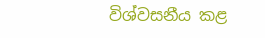විශ්වසනීය කළ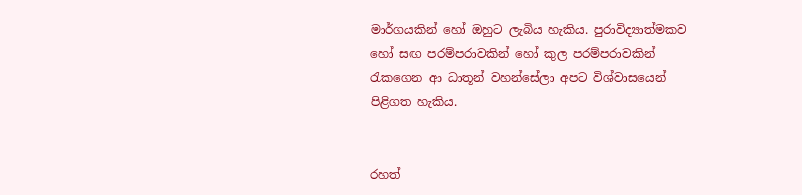මාර්ගයකින් හෝ ඔහුට ලැබිය හැකිය. පුරාවිද්‍යාත්මකව හෝ සඟ පරම්පරාවකින් හෝ කුල පරම්පරාවකින් රැකගෙන ආ ධාතූන් වහන්සේලා අපට විශ්වාසයෙන් පිළිගත හැකිය.


රහත්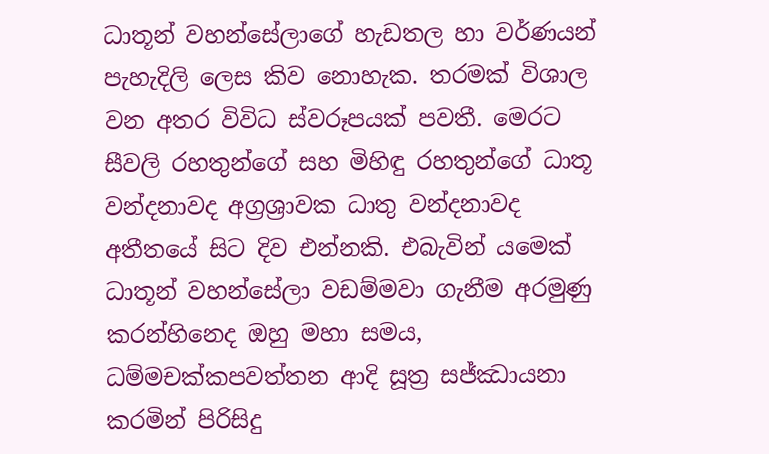ධාතූන් වහන්සේලාගේ හැඩතල හා වර්ණයන් පැහැදිලි ලෙස කිව නොහැක. තරමක් විශාල වන අතර විවිධ ස්වරූපයක් පවතී. මෙරට සීවලි රහතුන්ගේ සහ මිහිඳු රහතුන්ගේ ධාතූ වන්දනාවද අග්‍රශ්‍රාවක ධාතු වන්දනාවද අතීතයේ සිට දිව එන්නකි. එබැවින් යමෙක් ධාතූන් වහන්සේලා වඩම්මවා ගැනීම අරමුණු කරන්හිනෙද ඔහු මහා සමය, ධම්මචක්කපවත්තන ආදි සූත්‍ර සජ්ඣායනා කරමින් පිරිසිදු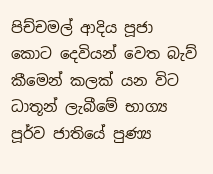පිච්චමල් ආදිය පූජා කොට දෙවියන් වෙත බැව් කීමෙන් කලක් යන විට ධාතූන් ලැබීමේ භාග්‍ය පූර්ව ජාතියේ පුණ්‍ය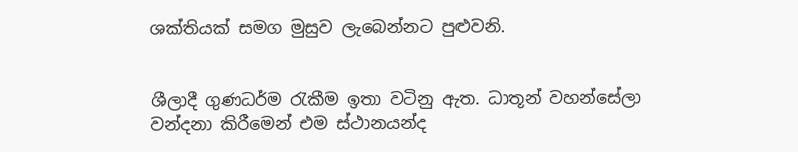ශක්තියක් සමග මුසුව ලැබෙන්නට පුළුවනි.


ශීලාදී ගුණධර්ම රැකීම ඉතා වටිනු ඇත. ධාතූන් වහන්සේලා වන්දනා කිරීමෙන් එම ස්ථානයන්ද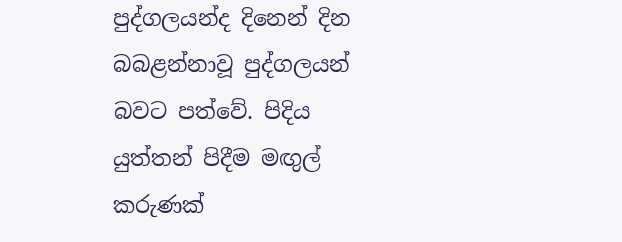පුද්ගලයන්ද දිනෙන් දින බබළන්නාවූ පුද්ගලයන් බවට පත්වේ. පිදිය යුත්තන් පිදීම මඟුල් කරුණක්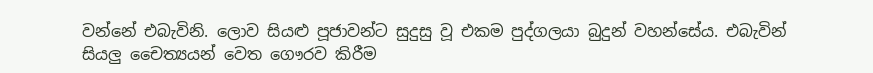වන්නේ එබැවිනි. ලොව සියළු පූජාවන්ට සුදුසු වූ එකම පුද්ගලයා බුදුන් වහන්සේය. එබැවින් සියලු චෛත්‍යයන් වෙත ගෞරව කිරීම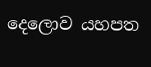දෙලොව යහපත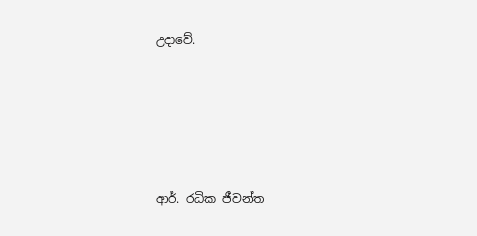උදාවේ.





ආර්. රධික ජීවන්ත